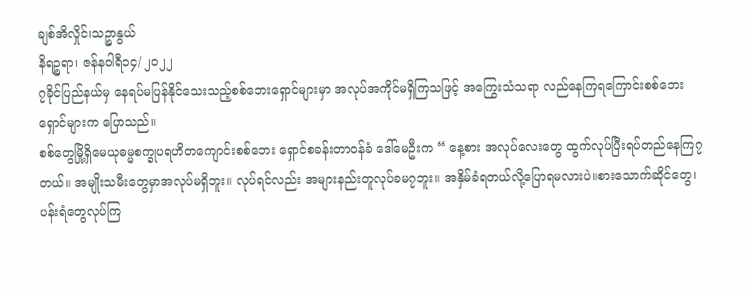ချစ်အိလှိုင်၊သဉ္စာနွယ်
နိရဉ္စရာ၊ ဇန်နဝါရီ၁၄/ ၂၀၂၂
၇ခိုင်ပြည်နယ်မှ နေရပ်မပြန်နိုင်သေးသည့်စစ်ဘေးရှောင်များမှာ အလုပ်အကိုင်မရှိကြသဖြင့် အကြွေးသံသရာ လည်နေကြရကြောင်းစစ်ဘေးရှောင်များက ပြောသည်။
စစ်တွေမြို့ရှိမေယုဓမ္မစက္ခုပရဟိတကျောင်းစစ်ဘေး ရှောင်စခန်းတာဝန်ခံ ဒေါ်မေဦးက “ နေ့စား အလုပ်လေးတွေ ထွက်လုပ်ပြီးရပ်တည်နေကြ၇တယ်။ အမျိုးသမီးတွေမှာအလုပ်မရှိဘူး။ လုပ်ရင်လည်း အများနည်းတူလုပ်ခမ၇ဘူး။ အနှိမ်ခံရတယ်လို့ပြောရမလားပဲ။စားသောက်ဆိုင်တွေ၊ ပန်းရံတွေလုပ်ကြ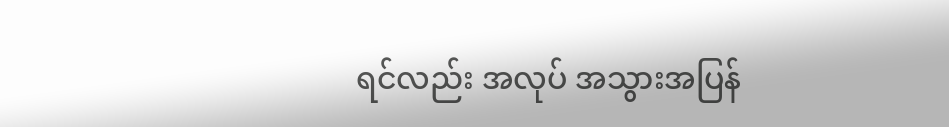ရင်လည်း အလုပ် အသွားအပြန်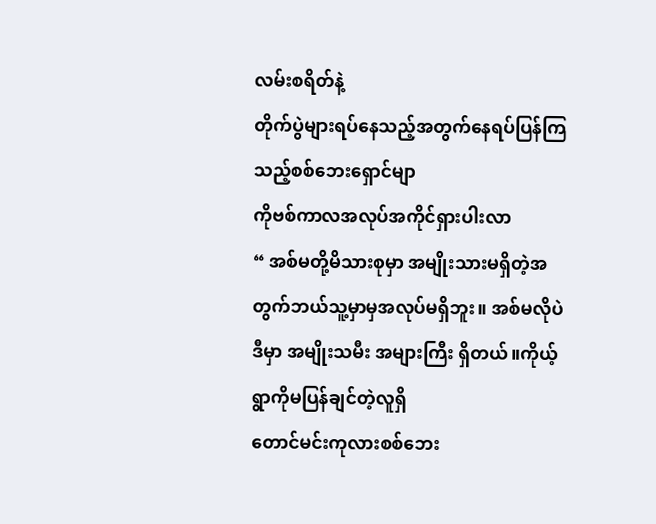လမ်းစရိတ်နဲ့
တိုက်ပွဲများရပ်နေသည့်အတွက်နေရပ်ပြန်ကြသည့်စစ်ဘေးရှောင်မျာ
ကိုဗစ်ကာလအလုပ်အကိုင်ရှားပါးလာ
“ အစ်မတို့မိသားစုမှာ အမျိုးသားမရှိတဲ့အတွက်ဘယ်သူ့မှာမှအလုပ်မရှိဘူး။ အစ်မလိုပဲ ဒီမှာ အမျိုးသမီး အများကြီး ရှိတယ်။ကိုယ့်ရွာကိုမပြန်ချင်တဲ့လူရှိ
တောင်မင်းကုလားစစ်ဘေး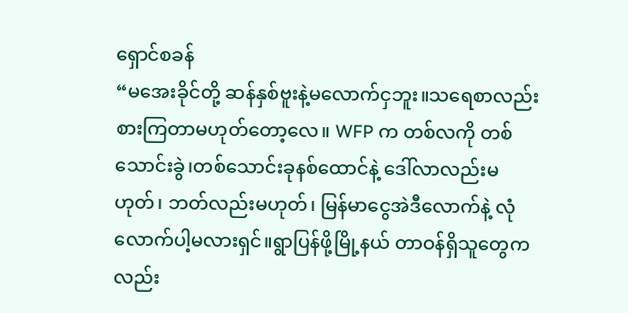ရှောင်စခန်
“မအေးခိုင်တို့ ဆန်နှစ်ဗူးနဲ့မလောက်ငှဘူး။သရေစာလည်း စားကြတာမဟုတ်တော့လေ။ WFP က တစ်လကို တစ်သောင်းခွဲ၊တစ်သောင်းခုနစ်ထောင်နဲ့ ဒေါ်လာလည်းမဟုတ်၊ ဘတ်လည်းမဟုတ်၊ မြန်မာငွေအဲဒီလောက်နဲ့ လုံလောက်ပါ့မလားရှင်။ရွာပြန်ဖို့မြို့နယ် တာဝန်ရှိသူတွေကလည်း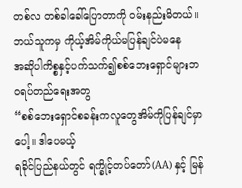တစ်လ တစ်ခါခေါ်ပြောတာကို ဝမ်းနည်းမိတယ်။ဘယ်သူကမှ ကိုယ့်အိမ်ကိုယ်မပြန်ချင်ပဲမနေ
အဆိုပါကိစ္စနှင့်ပက်သက်၍စစ်ဘေးရှောင်များဘ၀ရပ်တည်ရေးအတွ
“စစ်ဘေးရှောင်စခန်းကလူတွေအိမ်ကိုပြန်ချင်မှာပေါ့။ ဒါပေမယ့်
ရခိုင်ပြည်နယ်တွင် ရက္ခိုင့်တပ်တော်(AA) နှင့် မြန်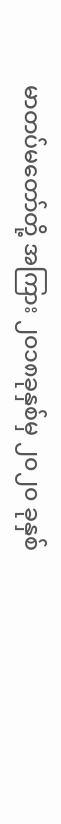မာတပ်မတော်တို့ အကြား ၂၀၁၈ခုနှစ်မှ ၂၀၂၀ ခုနှစ်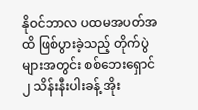နိုဝင်ဘာလ ပထမအပတ်အထိ ဖြစ်ပွားခဲ့သည့် တိုက်ပွဲများအတွင်း စစ်ဘေးရှောင် ၂ သိန်းနီးပါးခန့် အိုး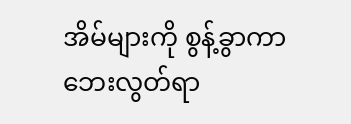အိမ်များကို စွန့်ခွာကာ ဘေးလွတ်ရာ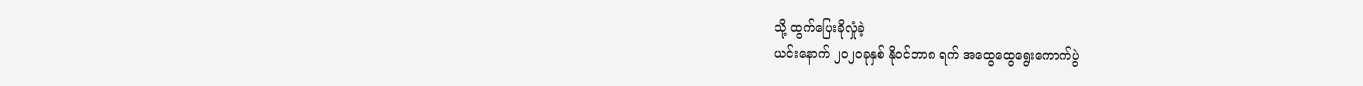သို့ ထွက်ပြေးခိုလှုံခဲ့
ယင်းနောက် ၂၀၂၀ခုနှစ် နိုဝင်ဘာ၈ ရက် အထွေထွေရွေးကောက်ပွဲ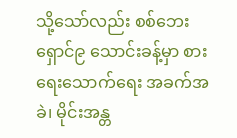သို့သော်လည်း စစ်ဘေးရှောင်၉ သောင်းခန့်မှာ စားရေးသောက်ရေး အခက်အခဲ၊ မိုင်းအန္တ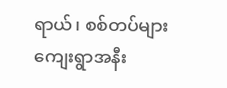ရာယ်၊ စစ်တပ်များ ကျေးရွာအနီး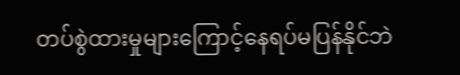တပ်စွဲထားမှုများကြောင့်နေရပ်မပြန်နိုင်ဘဲ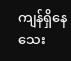ကျန်ရှိနေသေး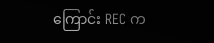ကြောင်း REC က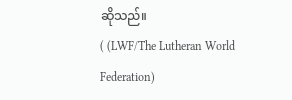ဆိုသည်။
( (LWF/The Lutheran World Federation)